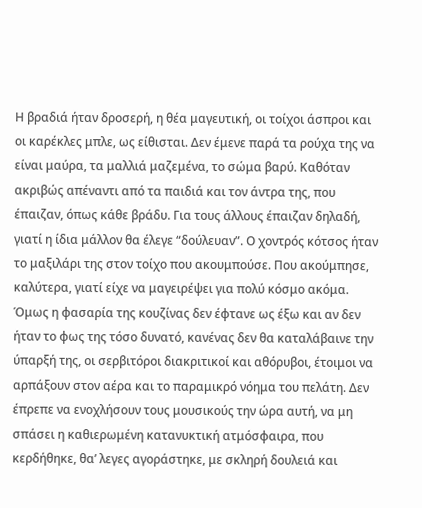Η βραδιά ήταν δροσερή, η θέα μαγευτική, οι τοίχοι άσπροι και οι καρέκλες μπλε, ως είθισται. Δεν έμενε παρά τα ρούχα της να είναι μαύρα, τα μαλλιά μαζεμένα, το σώμα βαρύ. Καθόταν ακριβώς απέναντι από τα παιδιά και τον άντρα της, που έπαιζαν, όπως κάθε βράδυ. Για τους άλλους έπαιζαν δηλαδή, γιατί η ίδια μάλλον θα έλεγε “δούλευαν”. Ο χοντρός κότσος ήταν το μαξιλάρι της στον τοίχο που ακουμπούσε. Που ακούμπησε, καλύτερα, γιατί είχε να μαγειρέψει για πολύ κόσμο ακόμα. Όμως η φασαρία της κουζίνας δεν έφτανε ως έξω και αν δεν ήταν το φως της τόσο δυνατό, κανένας δεν θα καταλάβαινε την ύπαρξή της, οι σερβιτόροι διακριτικοί και αθόρυβοι, έτοιμοι να αρπάξουν στον αέρα και το παραμικρό νόημα του πελάτη. Δεν έπρεπε να ενοχλήσουν τους μουσικούς την ώρα αυτή, να μη σπάσει η καθιερωμένη κατανυκτική ατμόσφαιρα, που κερδήθηκε, θα’ λεγες αγοράστηκε, με σκληρή δουλειά και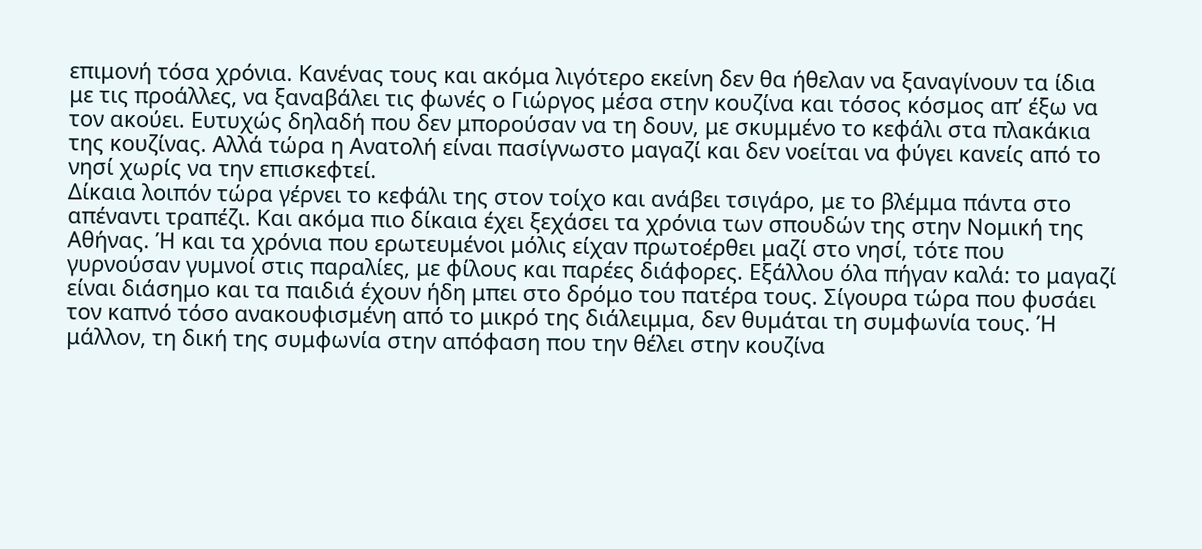επιμονή τόσα χρόνια. Κανένας τους και ακόμα λιγότερο εκείνη δεν θα ήθελαν να ξαναγίνουν τα ίδια με τις προάλλες, να ξαναβάλει τις φωνές ο Γιώργος μέσα στην κουζίνα και τόσος κόσμος απ’ έξω να τον ακούει. Ευτυχώς δηλαδή που δεν μπορούσαν να τη δουν, με σκυμμένο το κεφάλι στα πλακάκια της κουζίνας. Αλλά τώρα η Ανατολή είναι πασίγνωστο μαγαζί και δεν νοείται να φύγει κανείς από το νησί χωρίς να την επισκεφτεί.
Δίκαια λοιπόν τώρα γέρνει το κεφάλι της στον τοίχο και ανάβει τσιγάρο, με το βλέμμα πάντα στο απέναντι τραπέζι. Και ακόμα πιο δίκαια έχει ξεχάσει τα χρόνια των σπουδών της στην Νομική της Αθήνας. Ή και τα χρόνια που ερωτευμένοι μόλις είχαν πρωτοέρθει μαζί στο νησί, τότε που γυρνούσαν γυμνοί στις παραλίες, με φίλους και παρέες διάφορες. Εξάλλου όλα πήγαν καλά: το μαγαζί είναι διάσημο και τα παιδιά έχουν ήδη μπει στο δρόμο του πατέρα τους. Σίγουρα τώρα που φυσάει τον καπνό τόσο ανακουφισμένη από το μικρό της διάλειμμα, δεν θυμάται τη συμφωνία τους. Ή μάλλον, τη δική της συμφωνία στην απόφαση που την θέλει στην κουζίνα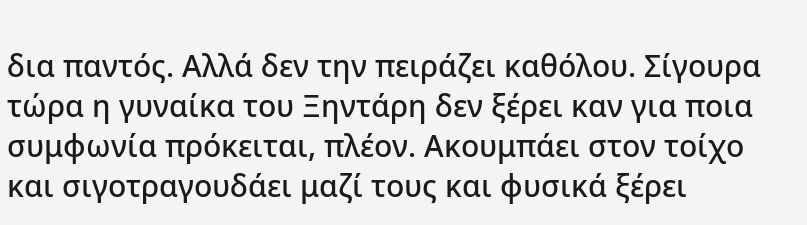δια παντός. Αλλά δεν την πειράζει καθόλου. Σίγουρα τώρα η γυναίκα του Ξηντάρη δεν ξέρει καν για ποια συμφωνία πρόκειται, πλέον. Ακουμπάει στον τοίχο και σιγοτραγουδάει μαζί τους και φυσικά ξέρει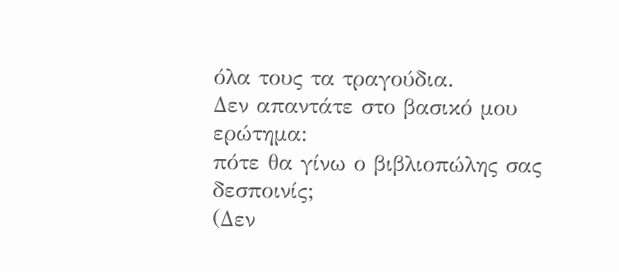όλα τους τα τραγούδια.
Δεν απαντάτε στο βασικό μου ερώτημα:
πότε θα γίνω ο βιβλιοπώλης σας δεσποινίς;
(Δεν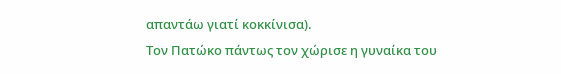απαντάω γιατί κοκκίνισα).
Τον Πατώκο πάντως τον χώρισε η γυναίκα του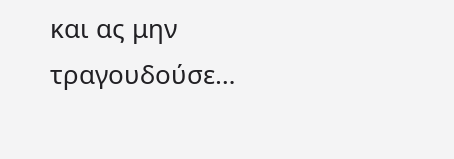και ας μην τραγουδούσε…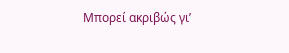Μπορεί ακριβώς γι’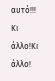αυτό!!!
Κι άλλο!Κι άλλο!